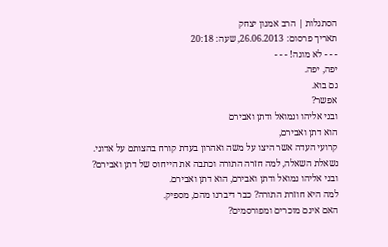הסתגלות | הרב אמנון יצחק
תאריך פרסום: 26.06.2013, שעה: 20:18
- - - לא מוגה! - - -
יפה, יפה.
גם בוא.
אפשר?
ובני אליהו ונמואל ודתן ואבירם
הוא דתן ואבירם,
קרועי העדה אשר היצו על משה ואהרון בעדת קורח בהצותם על אדוני.
נשאלת השאלה, למה חזרה התורה וכתבה את הייחוס של דתן ואבירם?
ובני אליהו נמואל ודתן ואבירם, הוא דתן ואבירם.
למה היא חוזרת התורה? כבר דיברנו מהם, מספיק.
האם אינם מוכרים ומפורסמים?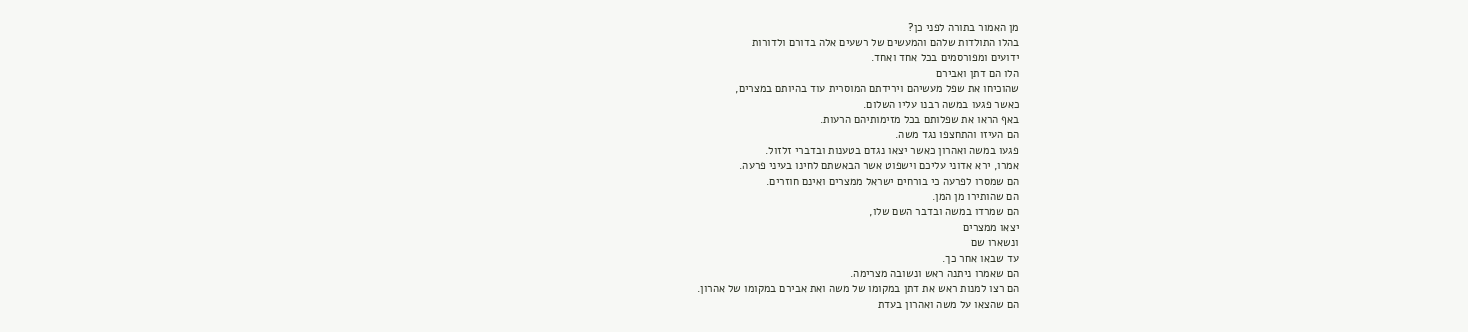מן האמור בתורה לפני כן?
בהלו התולדות שלהם והמעשים של רשעים אלה בדורם ולדורות
ידועים ומפורסמים בכל אחד ואחד.
הלו הם דתן ואבירם
שהוכיחו את שפל מעשיהם וירידתם המוסרית עוד בהיותם במצרים,
כאשר פגעו במשה רבנו עליו השלום.
באף הראו את שפלותם בכל מזימותיהם הרעות.
הם העיזו והתחצפו נגד משה.
פגעו במשה ואהרון כאשר יצאו נגדם בטענות ובדברי זלזול.
אמרו, ירא אדוני עליכם וישפוט אשר הבאשתם לחינו בעיני פרעה.
הם שמסרו לפרעה כי בורחים ישראל ממצרים ואינם חוזרים.
הם שהותירו מן המן.
הם שמרדו במשה ובדבר השם שלו,
יצאו ממצרים
ונשארו שם
עד שבאו אחר כך.
הם שאמרו ניתנה ראש ונשובה מצרימה.
הם רצו למנות ראש את דתן במקומו של משה ואת אבירם במקומו של אהרון.
הם שהצאו על משה ואהרון בעדת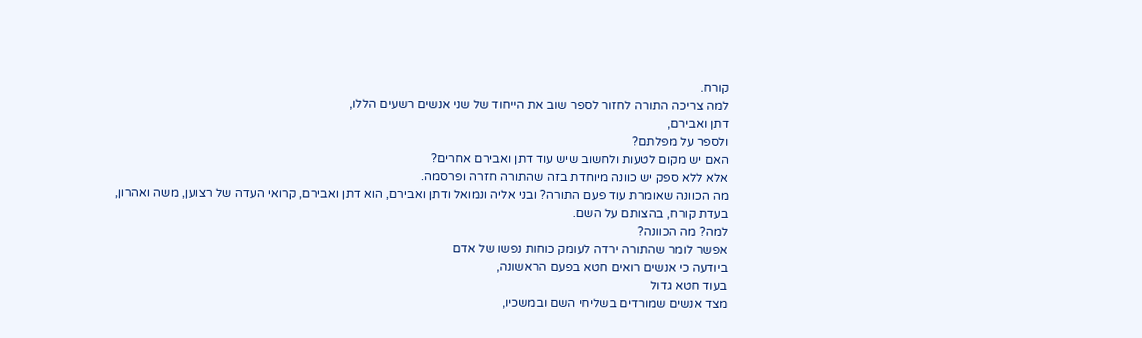קורח.
למה צריכה התורה לחזור לספר שוב את הייחוד של שני אנשים רשעים הללו,
דתן ואבירם,
ולספר על מפלתם?
האם יש מקום לטעות ולחשוב שיש עוד דתן ואבירם אחרים?
אלא ללא ספק יש כוונה מיוחדת בזה שהתורה חזרה ופרסמה.
מה הכוונה שאומרת עוד פעם התורה? ובני אליה ונמואל ודתן ואבירם, הוא דתן ואבירם, קרואי העדה של רצוען, משה ואהרון,
בעדת קורח, בהצותם על השם.
למה? מה הכוונה?
אפשר לומר שהתורה ירדה לעומק כוחות נפשו של אדם
ביודעה כי אנשים רואים חטא בפעם הראשונה,
בעוד חטא גדול
מצד אנשים שמורדים בשליחי השם ובמשכיו,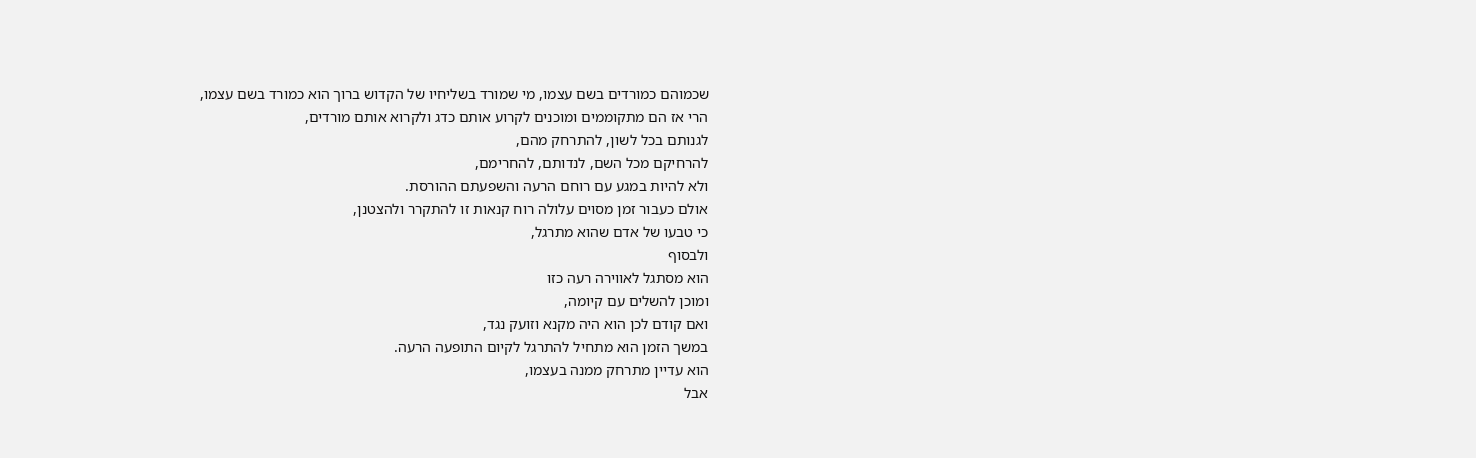שכמוהם כמורדים בשם עצמו, מי שמורד בשליחיו של הקדוש ברוך הוא כמורד בשם עצמו,
הרי אז הם מתקוממים ומוכנים לקרוע אותם כדג ולקרוא אותם מורדים,
לגנותם בכל לשון, להתרחק מהם,
להרחיקם מכל השם, לנדותם, להחרימם,
ולא להיות במגע עם רוחם הרעה והשפעתם ההורסת.
אולם כעבור זמן מסוים עלולה רוח קנאות זו להתקרר ולהצטנן,
כי טבעו של אדם שהוא מתרגל,
ולבסוף
הוא מסתגל לאווירה רעה כזו
ומוכן להשלים עם קיומה,
ואם קודם לכן הוא היה מקנא וזועק נגד,
במשך הזמן הוא מתחיל להתרגל לקיום התופעה הרעה.
הוא עדיין מתרחק ממנה בעצמו,
אבל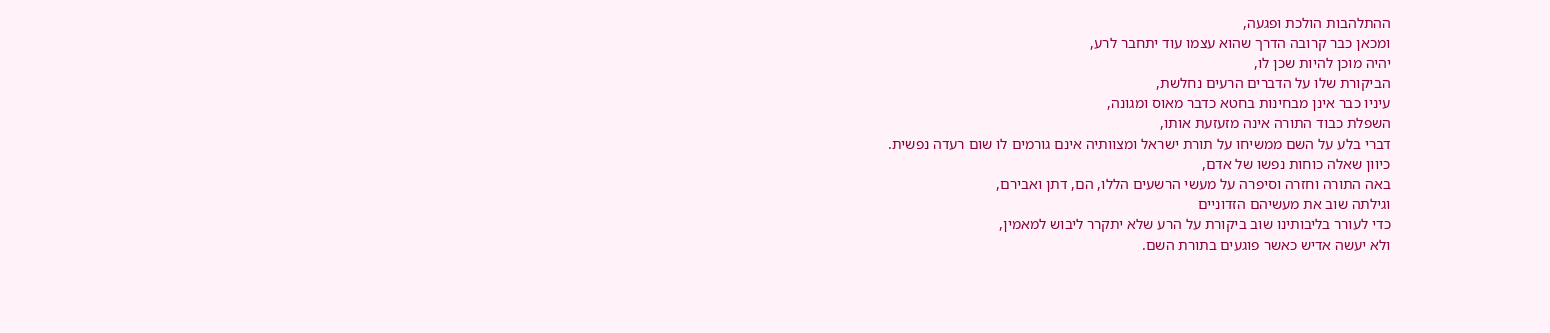ההתלהבות הולכת ופגעה,
ומכאן כבר קרובה הדרך שהוא עצמו עוד יתחבר לרע,
יהיה מוכן להיות שכן לו,
הביקורת שלו על הדברים הרעים נחלשת,
עיניו כבר אינן מבחינות בחטא כדבר מאוס ומגונה,
השפלת כבוד התורה אינה מזעזעת אותו,
דברי בלע על השם ממשיחו על תורת ישראל ומצוותיה אינם גורמים לו שום רעדה נפשית.
כיוון שאלה כוחות נפשו של אדם,
באה התורה וחזרה וסיפרה על מעשי הרשעים הללו, הם, דתן ואבירם,
וגילתה שוב את מעשיהם הזדוניים
כדי לעורר בליבותינו שוב ביקורת על הרע שלא יתקרר ליבוש למאמין,
ולא יעשה אדיש כאשר פוגעים בתורת השם.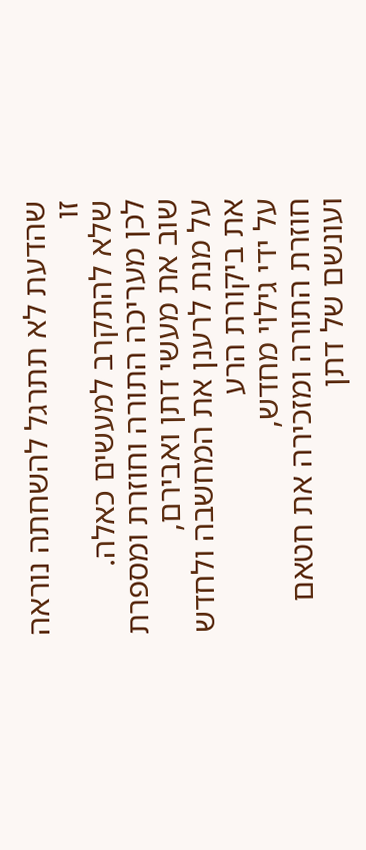שהדעת לא תתרגל להשחתה נוראה זו
שלא להתקרב למעשים כאלה.
לכן מעריכה התורה וחוזרת ומספרת שוב את מעשי דתן ואבירם,
על מנת לרענן את המחשבה ולחדש את ביקורת הרע
על ידי גילוי מחדש,
חוזרת התורה ומזכירה את חטאם ועונשם של דתן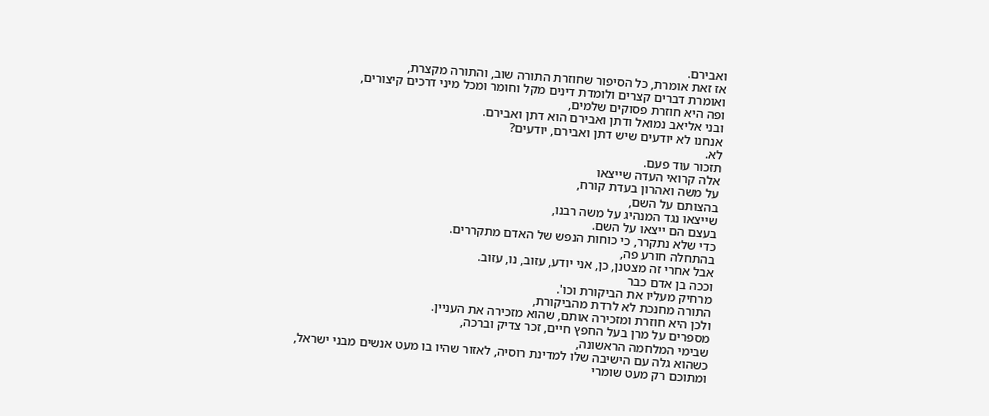ואבירם.
אז זאת אומרת, כל הסיפור שחוזרת התורה שוב, והתורה מקצרת,
ואומרת דברים קצרים ולומדת דינים מקל וחומר ומכל מיני דרכים קיצורים,
ופה היא חוזרת פסוקים שלמים,
ובני אליאב נמואל ודתן ואבירם הוא דתן ואבירם.
אנחנו לא יודעים שיש דתן ואבירם, יודעים?
לא.
תזכור עוד פעם.
אלה קרואי העדה שייצאו
על משה ואהרון בעדת קורח,
בהצותם על השם,
שייצאו נגד המנהיג על משה רבנו,
בעצם הם ייצאו על השם.
כדי שלא נתקרר, כי כוחות הנפש של האדם מתקררים.
בהתחלה חורע פה,
אבל אחרי זה מצטנן, כן, אני יודע, עזוב, נו, עזוב.
וככה בן אדם כבר
מרחיק מעליו את הביקורת וכו'.
התורה מחנכת לא לרדת מהביקורת,
ולכן היא חוזרת ומזכירה אותם, שהוא מזכירה את העניין.
מספרים על מרן בעל החפץ חיים, זכר צדיק וברכה,
שבימי המלחמה הראשונה,
כשהוא גלה עם הישיבה שלו למדינת רוסיה, לאזור שהיו בו מעט אנשים מבני ישראל,
ומתוכם רק מעט שומרי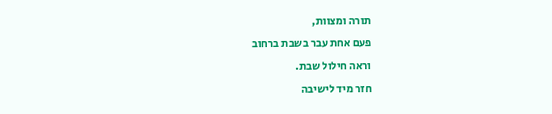תורה ומצוות,
פעם אחת עבר בשבת ברחוב
וראה חילול שבת.
חזר מיד לישיבה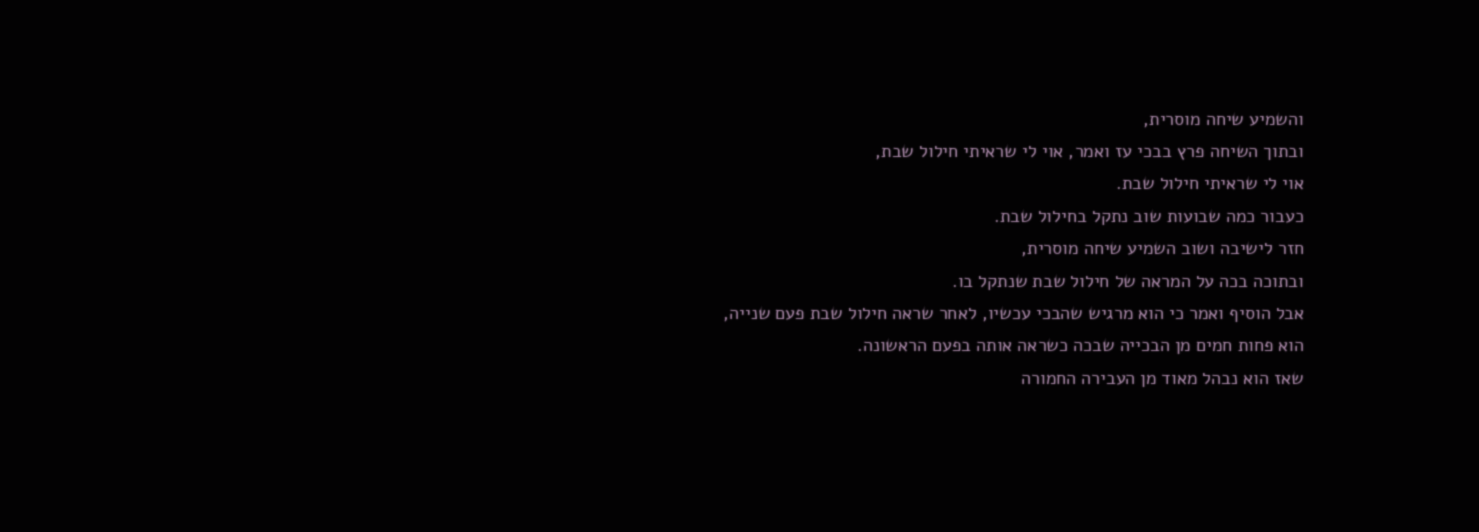והשמיע שיחה מוסרית,
ובתוך השיחה פרץ בבכי עז ואמר, אוי לי שראיתי חילול שבת,
אוי לי שראיתי חילול שבת.
כעבור כמה שבועות שוב נתקל בחילול שבת.
חזר לישיבה ושוב השמיע שיחה מוסרית,
ובתוכה בכה על המראה של חילול שבת שנתקל בו.
אבל הוסיף ואמר כי הוא מרגיש שהבכי עכשיו, לאחר שראה חילול שבת פעם שנייה,
הוא פחות חמים מן הבכייה שבכה כשראה אותה בפעם הראשונה.
שאז הוא נבהל מאוד מן העבירה החמורה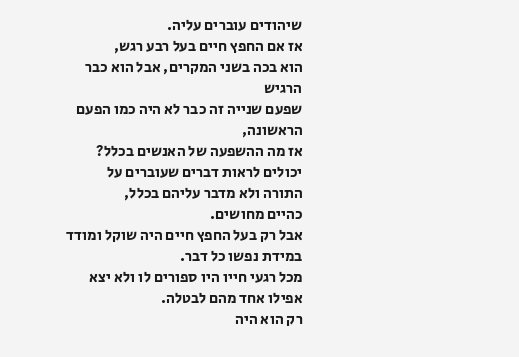שיהודים עוברים עליה.
אז אם החפץ חיים בעל רבע רגש,
הוא בכה בשני המקרים, אבל הוא כבר הרגיש
שפעם שנייה זה כבר לא היה כמו הפעם הראשונה,
אז מה ההשפעה של האנשים בכלל?
יכולים לראות דברים שעוברים על התורה ולא מדבר עליהם בכלל,
כהיים מחושים.
אבל רק בעל החפץ חיים היה שוקל ומודד במידת נפשו כל דבר.
מכל רגעי חייו היו ספורים לו ולא יצא אפילו אחד מהם לבטלה.
רק הוא היה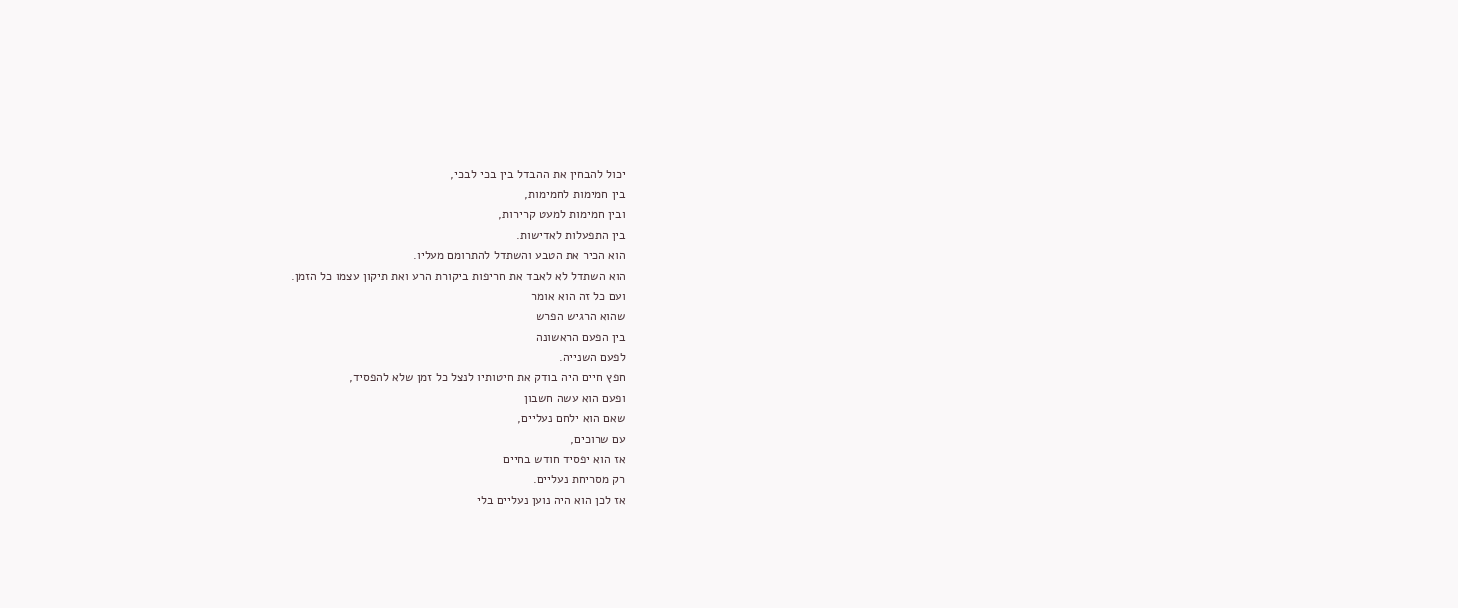יכול להבחין את ההבדל בין בכי לבכי,
בין חמימות לחמימות,
ובין חמימות למעט קרירות,
בין התפעלות לאדישות.
הוא הכיר את הטבע והשתדל להתרומם מעליו.
הוא השתדל לא לאבד את חריפות ביקורת הרע ואת תיקון עצמו כל הזמן.
ועם כל זה הוא אומר
שהוא הרגיש הפרש
בין הפעם הראשונה
לפעם השנייה.
חפץ חיים היה בודק את חיטותיו לנצל כל זמן שלא להפסיד,
ופעם הוא עשה חשבון
שאם הוא ילחם נעליים,
עם שרוכים,
אז הוא יפסיד חודש בחיים
רק מסריחת נעליים.
אז לכן הוא היה נוען נעליים בלי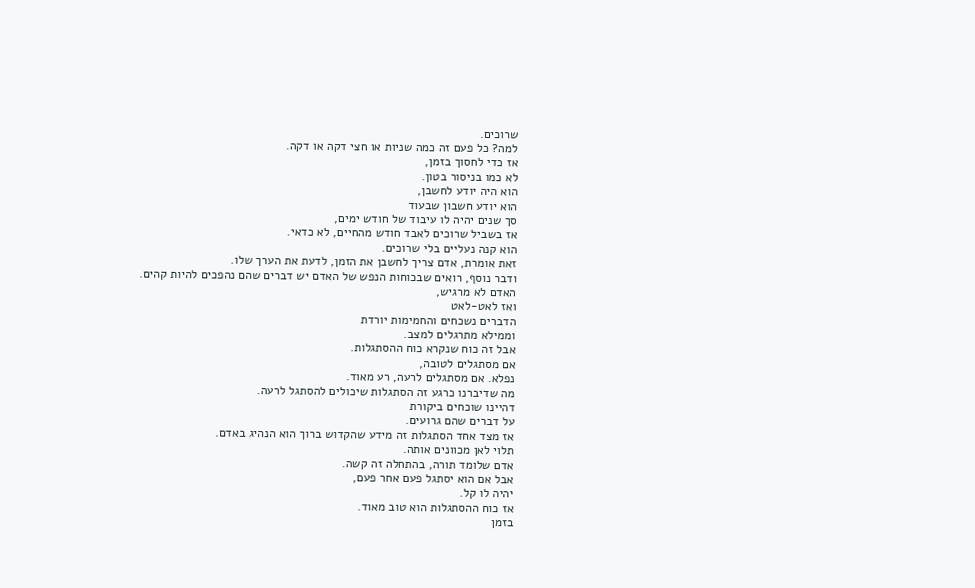שרוכים.
למה? כל פעם זה כמה שניות או חצי דקה או דקה.
אז כדי לחסוך בזמן,
לא כמו בניסור בטון.
הוא היה יודע לחשבן,
הוא יודע חשבון שבעוד
סך שנים יהיה לו עיבוד של חודש ימים,
אז בשביל שרוכים לאבד חודש מהחיים, לא כדאי.
הוא קנה נעליים בלי שרוכים.
זאת אומרת, אדם צריך לחשבן את הזמן, לדעת את הערך שלו.
ודבר נוסף, רואים שבכוחות הנפש של האדם יש דברים שהם נהפכים להיות קהים.
האדם לא מרגיש,
ואז לאט-לאט
הדברים נשכחים והחמימות יורדת
וממילא מתרגלים למצב.
אבל זה כוח שנקרא כוח ההסתגלות.
אם מסתגלים לטובה,
נפלא. אם מסתגלים לרעה, רע מאוד.
מה שדיברנו כרגע זה הסתגלות שיכולים להסתגל לרעה.
דהיינו שוכחים ביקורת
על דברים שהם גרועים.
אז מצד אחד הסתגלות זה מידע שהקדוש ברוך הוא הנהיג באדם.
תלוי לאן מכוונים אותה.
אדם שלומד תורה, בהתחלה זה קשה.
אבל אם הוא יסתגל פעם אחר פעם,
יהיה לו קל.
אז כוח ההסתגלות הוא טוב מאוד.
בזמן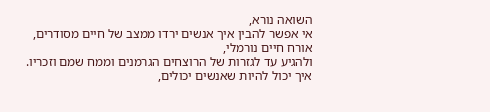השואה נורא,
אי אפשר להבין איך אנשים ירדו ממצב של חיים מסודרים,
אורח חיים נורמלי,
ולהגיע עד לגזרות של הרוצחים הגרמנים וממח שמם וזכריו.
איך יכול להיות שאנשים יכולים,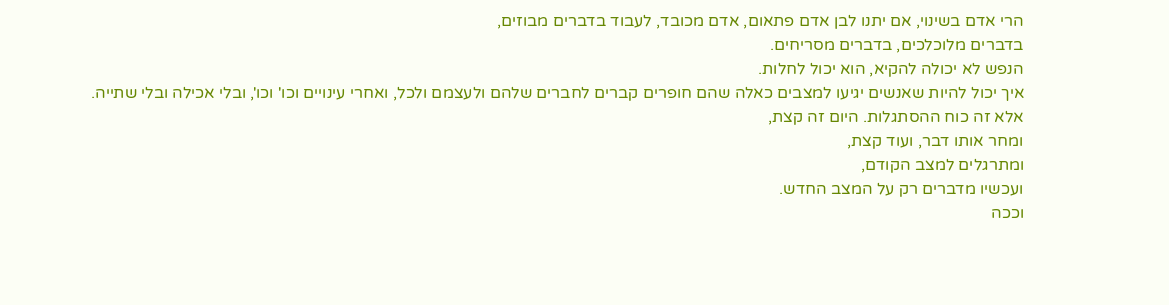הרי אדם בשינוי, אם יתנו לבן אדם פתאום, אדם מכובד, לעבוד בדברים מבוזים,
בדברים מלוכלכים, בדברים מסריחים.
הנפש לא יכולה להקיא, הוא יכול לחלות.
איך יכול להיות שאנשים יגיעו למצבים כאלה שהם חופרים קברים לחברים שלהם ולעצמם ולכל, ואחרי עינויים וכו' וכו', ובלי אכילה ובלי שתייה.
אלא זה כוח ההסתגלות. היום זה קצת,
ומחר אותו דבר, ועוד קצת,
ומתרגלים למצב הקודם,
ועכשיו מדברים רק על המצב החדש.
וככה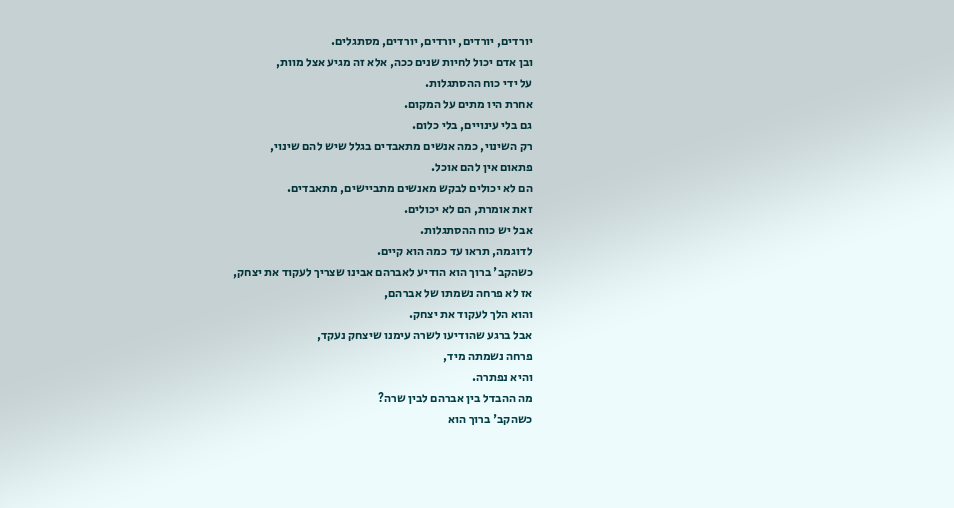יורדים, יורדים, יורדים, יורדים, מסתגלים.
ובן אדם יכול לחיות שנים ככה, אלא זה מגיע אצל מוות,
על ידי כוח ההסתגלות.
אחרת היו מתים על המקום.
גם בלי עינויים, בלי כלום.
רק השינוי, כמה אנשים מתאבדים בגלל שיש להם שינוי,
פתאום אין להם אוכל.
הם לא יכולים לבקש מאנשים מתביישים, מתאבדים.
זאת אומרת, הם לא יכולים.
אבל יש כוח ההסתגלות.
לדוגמה, תראו עד כמה הוא קיים.
כשהקב' ברוך הוא הודיע לאברהם אבינו שצריך לעקוד את יצחק,
אז לא פרחה נשמתו של אברהם,
והוא הלך לעקוד את יצחק.
אבל ברגע שהודיעו לשרה עימנו שיצחק נעקד,
פרחה נשמתה מיד,
והיא נפתרה.
מה ההבדל בין אברהם לבין שרה?
כשהקב' ברוך הוא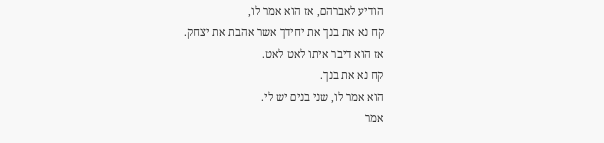הודיע לאברהם, אז הוא אמר לו,
קח נא את בנך את יחידך אשר אהבת את יצחק.
אז הוא דיבר איתו לאט לאט.
קח נא את בנך.
הוא אמר לו, שני בנים יש לי.
אמר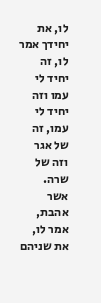לו, את יחידך אמר לו, זה יחיד לי עמו וזה יחיד לי עמו, זה של אגר וזה של שרה.
אשר אהבת, אמר לו, את שניהם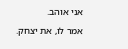אני אוהב.
אמר לו, את יצחק.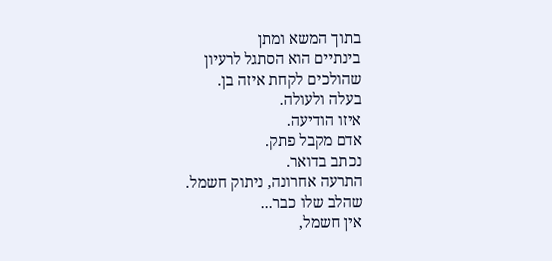בתוך המשא ומתן
בינתיים הוא הסתגל לרעיון
שהולכים לקחת איזה בן.
בעלה ולעולה.
איזו הודיעה.
אדם מקבל פתק.
נכתב בדואר.
התרעה אחרונה, ניתוק חשמל.
שהלב שלו כבר...
אין חשמל,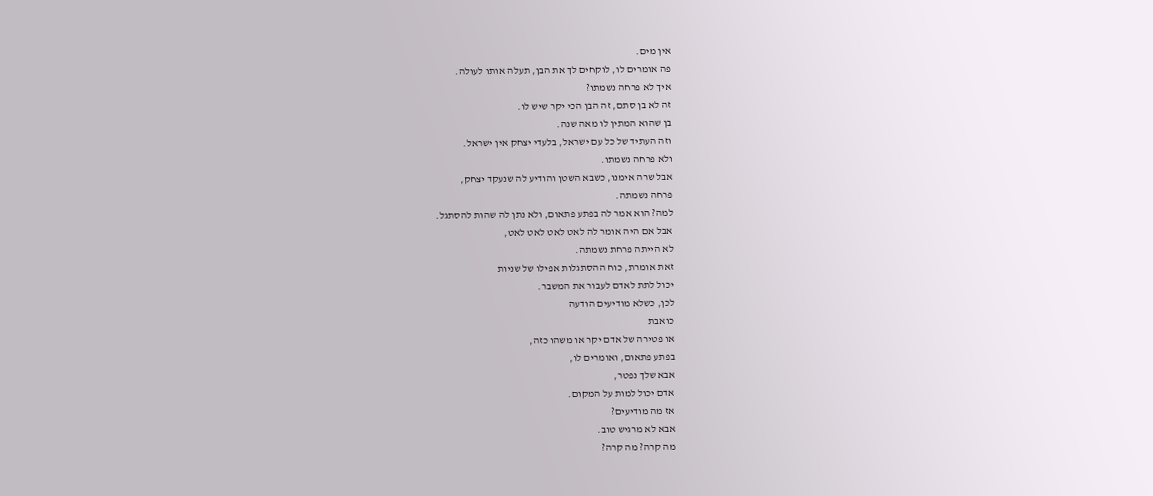אין מים.
פה אומרים לו, לוקחים לך את הבן, תעלה אותו לעולה.
איך לא פרחה נשמתו?
זה לא בן סתם, זה הבן הכי יקר שיש לו.
בן שהוא המתין לו מאה שנה.
וזה העתיד של כל עם ישראל, בלעדי יצחק אין ישראל.
ולא פרחה נשמתו.
אבל שרה אימנו, כשבא השטן והודיע לה שנעקד יצחק,
פרחה נשמתה.
למה? הוא אמר לה בפתע פתאום, ולא נתן לה שהות להסתגל.
אבל אם היה אומר לה לאט לאט לאט לאט,
לא הייתה פרחת נשמתה.
זאת אומרת, כוח ההסתגלות אפילו של שניות
יכול לתת לאדם לעבור את המשבר.
לכן, כשלא מודיעים הודעה
כואבת
או פטירה של אדם יקר או משהו כזה,
בפתע פתאום, ואומרים לו,
אבא שלך נפטר,
אדם יכול למות על המקום.
אז מה מודיעים?
אבא לא מרגיש טוב.
מה קרה? מה קרה?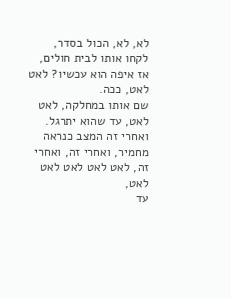לא, לא, הכול בסדר, לקחו אותו לבית חולים, אז איפה הוא עכשיו? לאט לאט, ככה.
שם אותו במחלקה, לאט לאט, עד שהוא יתרגל.
ואחרי זה המצב כנראה מחמיר, ואחרי זה, ואחרי זה, לאט לאט לאט לאט לאט,
עד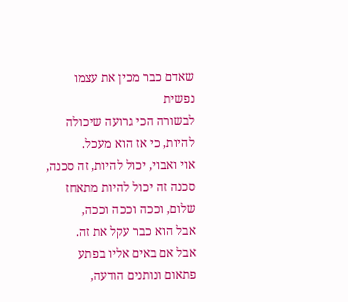שאדם כבר מכין את עצמו נפשית
לבשורה הכי גרועה שיכולה להיות, כי אז הוא מעכל.
אוי ואבוי, יכול להיות, זה סכנה, סכנה זה יכול להיות מתאחז שלום, וככה וככה וככה,
אבל הוא כבר עקל את זה.
אבל אם באים אליו בפתע פתאום ונותנים הודעה,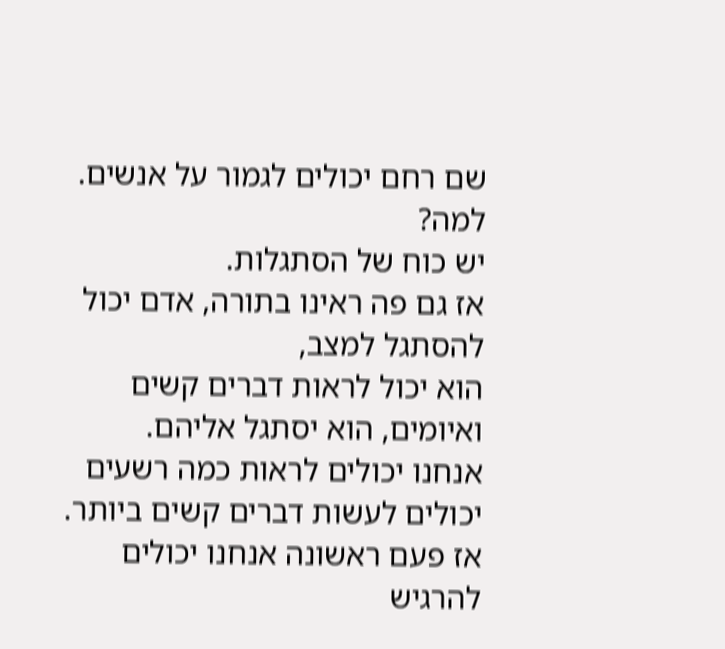שם רחם יכולים לגמור על אנשים.
למה?
יש כוח של הסתגלות.
אז גם פה ראינו בתורה, אדם יכול להסתגל למצב,
הוא יכול לראות דברים קשים ואיומים, הוא יסתגל אליהם.
אנחנו יכולים לראות כמה רשעים יכולים לעשות דברים קשים ביותר.
אז פעם ראשונה אנחנו יכולים להרגיש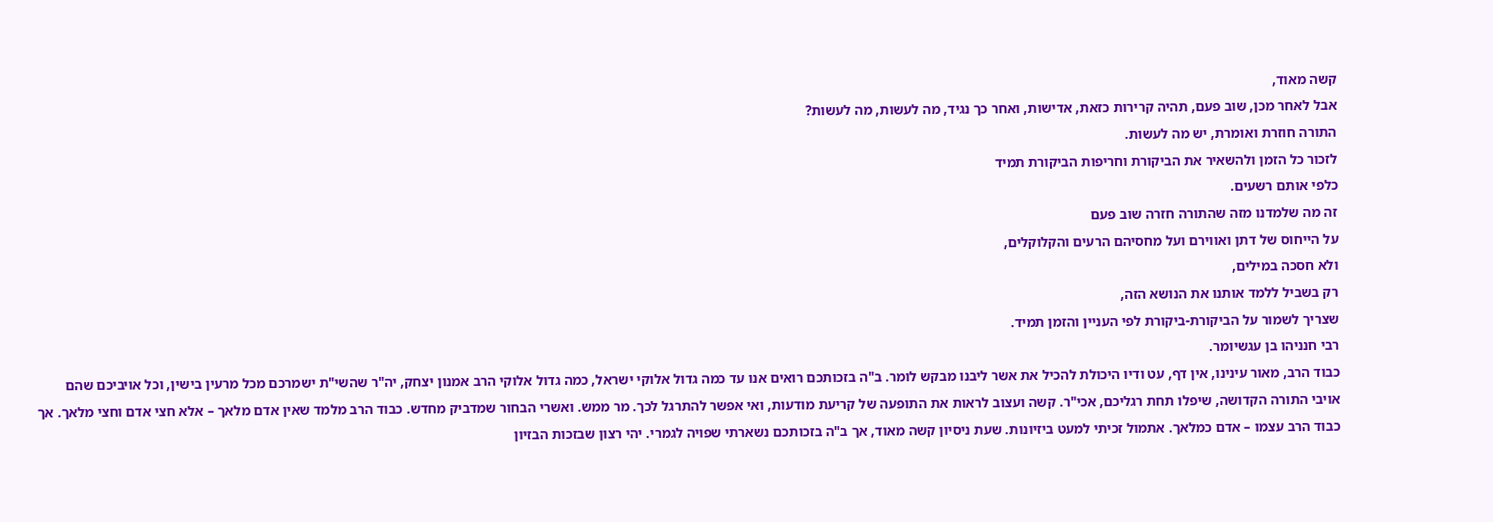קשה מאוד,
אבל לאחר מכן, שוב פעם, תהיה קרירות כזאת, אדישות, ואחר כך נגיד, מה לעשות, מה לעשות?
התורה חוזרת ואומרת, יש מה לעשות.
לזכור כל הזמן ולהשאיר את הביקורת וחריפות הביקורת תמיד
כלפי אותם רשעים.
זה מה שלמדנו מזה שהתורה חזרה שוב פעם
על הייחוס של דתן ואווירם ועל מחסיהם הרעים והקלוקלים,
ולא חסכה במילים,
רק בשביל ללמד אותנו את הנושא הזה,
שצריך לשמור על הביקורת-ביקורת לפי העניין והזמן תמיד.
רבי חנניהו בן עגשיומר.
כבוד הרב, מאור עינינו, אין דף, עט ודיו היכולת להכיל את אשר ליבנו מבקש לומר. ב"ה בזכותכם רואים אנו עד כמה גדול אלוקי ישראל, כמה גדול אלוקי הרב אמנון יצחק, יה"ר שהשי"ת ישמרכם מכל מרעין בישין, וכל אויביכם שהם אויבי התורה הקדושה, שיפלו תחת רגליכם, אכי"ר. קשה ועצוב לראות את התופעה של קריעת מודעות, ואי אפשר להתרגל לכך. מר ממש. ואשרי הבחור שמדביק מחדש. כבוד הרב מלמד שאין אדם מלאך – אלא חצי אדם וחצי מלאך. אך כבוד הרב עצמו – אדם כמלאך. אתמול זכיתי למעט ביזיונות. שעת ניסיון קשה מאוד, אך ב"ה בזכותכם נשארתי שפויה לגמרי. יהי רצון שבזכות הבזיון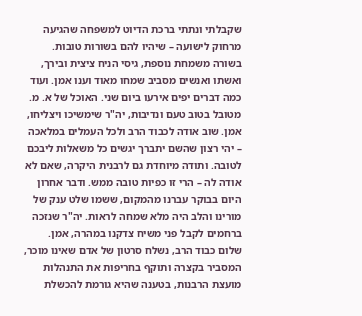שקבלתי ונתתי ברכת הדיוט למשפחה שהגיעה מרחוק לישועה – שיהיו להם בשורות טובות. בשורה משמחת נוספת, גיסי הניח ציצית ובירך, ואשתו ואנשים מסביב שמחו מאוד וענו אמן. ועוד כמה דברים יפים אירעו ביום שני. האוכל של א. מ. מטובל בטוב טעם ונדיבות, יה"ר שימשיכו ויצליחו, אמן. שוב אודה לכבוד הרב ולכל העמלים במלאכה – יהי רצון שהשם יתברך יגשים כל משאלות ליבכם לטובה. ותודה מיוחדת גם לרבנית היקרה, שאם לא אודה לה – הרי זו כפיות טובה ממש. ודבר אחרון היום בבוקר עברנו מהמקום, ששמו שלט ענק של מורינו והלב היה מלא שמחה לראות. יה"ר שנזכה ברחמים לקבל פני משיח צדקנו במהרה, אמן.
שלום כבוד הרב, נשלח סרטון של אדם שאינו מוכר, המסביר בקצרה ותוקף בחריפות את התנהלות מועצת הרבנות, בטענה שהיא גורמת להכשלת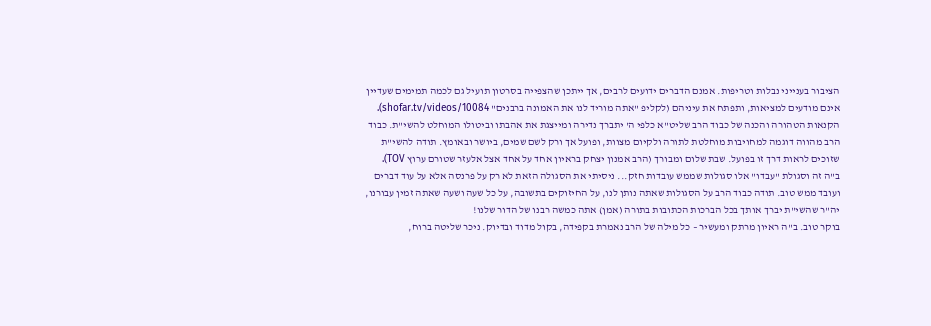הציבור בענייני נבלות וטריפות. אמנם הדברים ידועים לרבים, אך ייתכן שהצפייה בסרטון תועיל גם לכמה תמימים שעדיין אינם מודעים למציאות, ותפתח את עיניהם (לקליפ "אתה מוריד לנו את האמונה ברבנים" shofar.tv/videos/10084).
הקנאות הטהורה והכנה של כבוד הרב שליט"א כלפי ה' יתברך נדירה ומייצגת את אהבתו וביטולו המוחלט להשי"ת. כבוד הרב מהווה דוגמה למחויבות מוחלטת לתורה ולקיום מצוות, ופועל אך ורק לשם שמים, ביושר ובאומץ. תודה להשי"ת שזוכים לראות דרך זו בפועל. שבת שלום ומבורך (הרב אמנון יצחק בראיון אחד על אחד אצל אלעזר שטורם ערוץ TOV).
ב"ה זה וסגולת "עבדו" אלו סגולות שממש עובדות חזק... ניסיתי את הסגולה הזאת לא רק על פרנסה אלא על עוד דברים ועובד ממש טוב. תודה כבוד הרב על הסגולות שאתה נותן לנו, על החיזוקים בתשובה, על כל שעה ושעה שאתה זמין עבורנו, יה"ר שהשי"ת יברך אותך בכל הברכות הכתובות בתורה (אמן) אתה כמשה רבנו של הדור שלנו!
בוקר טוב. ב"ה ראיון מרתק ומעשיר – כל מילה של הרב נאמרת בקפידה, בקול מדוד ובדיוק. ניכר שליטה ברוח,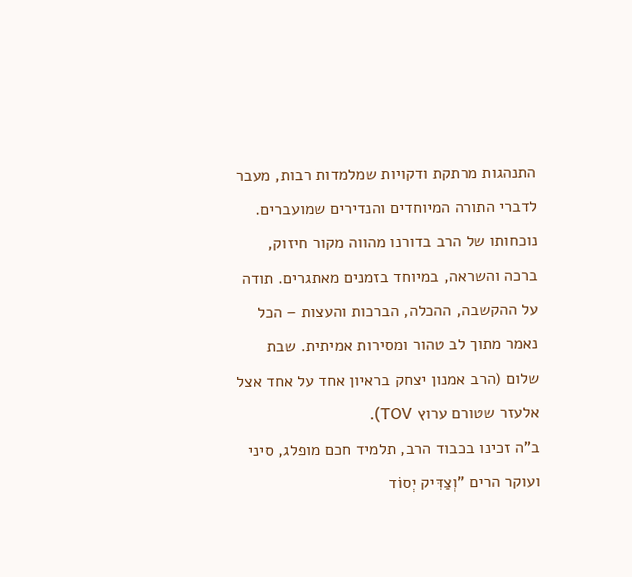התנהגות מרתקת ודקויות שמלמדות רבות, מעבר לדברי התורה המיוחדים והנדירים שמועברים. נוכחותו של הרב בדורנו מהווה מקור חיזוק, ברכה והשראה, במיוחד בזמנים מאתגרים. תודה על ההקשבה, ההכלה, הברכות והעצות – הכל נאמר מתוך לב טהור ומסירות אמיתית. שבת שלום (הרב אמנון יצחק בראיון אחד על אחד אצל אלעזר שטורם ערוץ TOV).
ב"ה זכינו בכבוד הרב, תלמיד חכם מופלג, סיני ועוקר הרים "וְצַדִּיק יְסוֹד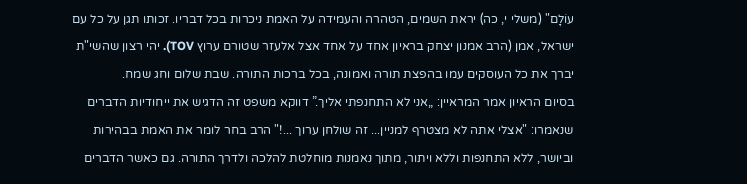עוֹלָם" (משלי י, כה) יראת השמים, הטהרה והעמידה על האמת ניכרות בכל דבריו. זכותו תגן על כל עם ישראל, אמן (הרב אמנון יצחק בראיון אחד על אחד אצל אלעזר שטורם ערוץ TOV). יהי רצון שהשי"ת יברך את כל העוסקים עמו בהפצת תורה ואמונה, בכל ברכות התורה. שבת שלום וחג שמח.
בסיום הראיון אמר המראיין: „אני לא התחנפתי אליך.” דווקא משפט זה הדגיש את ייחודיות הדברים שנאמרו: "אצלי אתה לא מצטרף למניין... זה שולחן ערוך ...!" הרב בחר לומר את האמת בבהירות וביושר, ללא התחנפות וללא ויתור, מתוך נאמנות מוחלטת להלכה ולדרך התורה. גם כאשר הדברים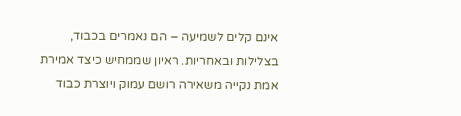אינם קלים לשמיעה – הם נאמרים בכבוד, בצלילות ובאחריות. ראיון שממחיש כיצד אמירת אמת נקייה משאירה רושם עמוק ויוצרת כבוד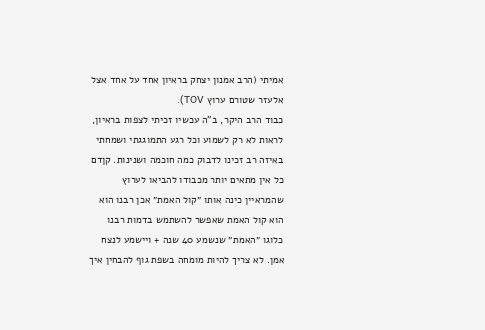אמיתי (הרב אמנון יצחק בראיון אחד על אחד אצל אלעזר שטורם ערוץ TOV).
כבוד הרב היקר, ב"ה עכשיו זכיתי לצפות בראיון, לראות לא רק לשמוע וכל רגע התמוגגתי ושמחתי באיזה רב זכינו לדבוק כמה חוכמה ושנינות. קןדם כל אין מתאים יותר מכבודו להביאו לערוץ שהמראיין כינה אותו ״קול האמת״ אכן רבנו הוא הוא קול האמת שאפשר להשתמש בדמות רבנו כלוגו ״האמת״ שנשמע 40 שנה + ויישמע לנצח אמן. לא צריך להיות מומחה בשפת גוף להבחין איך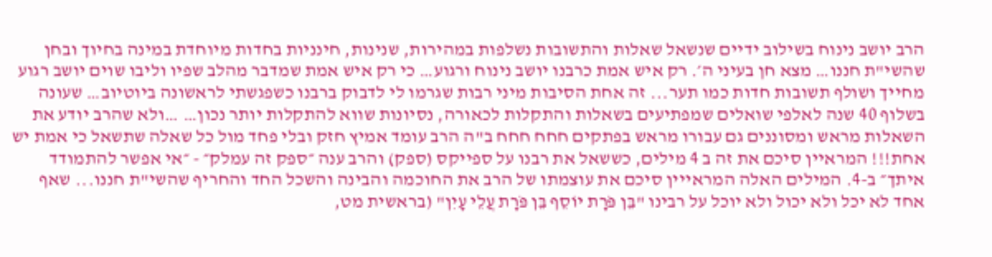הרב יושב נינוח בשילוב ידיים שנשאל שאלות והתשובות נשלפות במהירות, שנינות, חינניות בחדות מיוחדת במינה בחיוך ובחן שהשי"ת חננו… מצא חן בעיני ה׳. רק איש אמת כרבנו יושב נינוח ורגוע… כי רק איש אמת שמדבר מהלב שפיו וליבו שוים יושב רגוע מחייך ושולף תשובות חדות כמו תער... זה אחת הסיבות מיני רבות שגרמו לי לדבוק ברבנו כשפגשתי לראשונה ביוטיוב… שעונה בשלוף 40 שנה לאלפי שואלים שמפתיעים בשאלות והתקלות לכאורה, נסיונות שווא להתקלות יותר נכון… …ולא שהרב יודע את השאלות מראש ומסוננים גם עבורו מראש בפתקים חחח חחח ב"ה הרב עומד אמיץ חזק ובלי פחד מול כל שאלה שתשאל כי אמת יש אחת!!! המראיין סיכם את זה ב 4 מילים, כששאל את רבנו על ספייקס (ספק) והרב ענה ״ספק זה עמלק״ - ״אי אפשר להתמודד איתך״ ב-4. המילים האלה המראייין סיכם את עוצמתו של הרב את החוכמה והבינה והשכל החד והחריף שהשי"ת חננו... שאף אחד לא יכל ולא יכול ולא יוכל על רבינו "בֵּן פֹּרָת יוֹסֵף בֵּן פֹּרָת עֲלֵי עָיִן" (בראשית מט,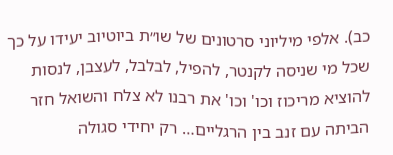כב). אלפי מיליוני סרטונים של שו״ת ביוטיוב יעידו על כך שכל מי שניסה לקנטר, להפיל, לבלבל, לעצבן, לנסות להוציא מריכוז וכו' וכו' את רבנו לא צלח והשואל חזר הביתה עם זנב בין הרגליים… רק יחידי סגולה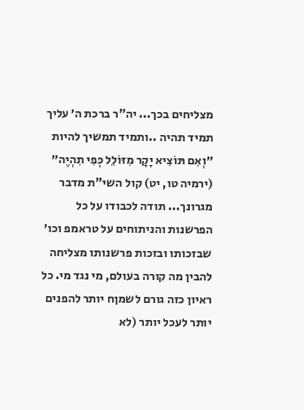מצליחים בכך... יה"ר ברכת ה׳ עליך תמיד תהיה ..ותמיד תמשיך להיות ״וְאִם תּוֹצִיא יָקָר מִזּוֹלֵל כְּפִי תִהְיֶה״ (ירמיה טו, יט) קול השי"ת מדבר מגרונך... תודה לכבודו על כל הפרשנות והניתוחים על טראמפ וכו׳ שבזכותו ובזכות פרשנותו מצליחה להבין מה קורה בעולם, מי נגד מי. כל ראיון כזה גורם לשמןח יותר להפנים יותר לעכל יותר (לא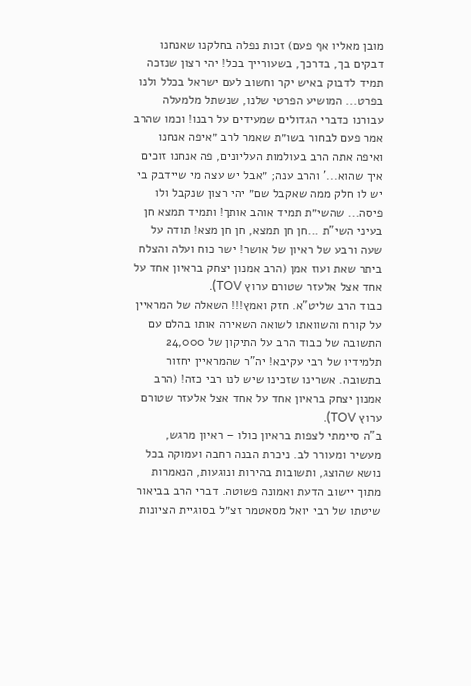מובן מאליו אף פעם) זכות נפלה בחלקנו שאנחנו דבקים בך, בדרכך, בשעורייך בכל! יהי רצון שנזכה תמיד לדבוק באיש יקר וחשוב לעם ישראל בכלל ולנו בפרט... המושיע הפרטי שלנו, שנשתל מלמעלה עבורנו כדברי הגדולים שמעידים על רבנו! וכמו שהרב אמר פעם לבחור בשו״ת שאמר לרב ״איפה אנחנו ואיפה אתה הרב בעולמות העליונים, פה אנחנו זוכים איך שהוא...' והרב ענה; ״אבל יש עצה מי שיידבק בי יש לו חלק ממה שאקבל שם״ יהי רצון שנקבל ולו פיסה... שהשי״ת תמיד אוהב אותך! ותמיד תמצא חן בעיני השי"ת ...חן חן תמצא, חן חן מצא! תודה על שעה ורבע של ראיון של אושר! ישר כוח ועלה והצלח ביתר שאת ועוז אמן (הרב אמנון יצחק בראיון אחד על אחד אצל אלעזר שטורם ערוץ TOV).
כבוד הרב שליט"א. חזק ואמץ!!! השאלה של המראיין על קורח והשוואתו לשואה השאירה אותו בהלם עם התשובה של כבוד הרב על התיקון של 24,000 תלמידיו של רבי עקיבא! יה"ר שהמראיין יחזור בתשובה. אשרינו שזכינו שיש לנו רבי כזה! (הרב אמנון יצחק בראיון אחד על אחד אצל אלעזר שטורם ערוץ TOV).
ב"ה סיימתי לצפות בראיון כולו – ראיון מרגש, מעשיר ומעורר לב. ניכרת הבנה רחבה ועמוקה בכל נושא שהוצג, ותשובות בהירות ונוגעות, הנאמרות מתוך יישוב הדעת ואמונה פשוטה. דברי הרב בביאור שיטתו של רבי יואל מסאטמר זצ״ל בסוגיית הציונות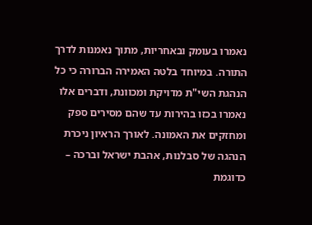נאמרו בעומק ובאחריות, מתוך נאמנות לדרך התורה. במיוחד בלטה האמירה הברורה כי כל הנהגת השי"ת מדויקת ומכוונת, ודברים אלו נאמרו בכזו בהירות עד שהם מסירים ספק ומחזקים את האמונה. לאורך הראיון ניכרת הנהגה של סבלנות, אהבת ישראל וברכה – כדוגמת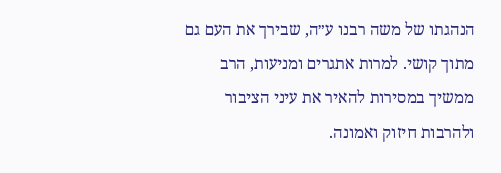הנהגתו של משה רבנו ע״ה, שבירך את העם גם מתוך קושי. למרות אתגרים ומניעות, הרב ממשיך במסירות להאיר את עיני הציבור ולהרבות חיזוק ואמונה.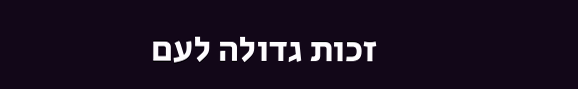זכות גדולה לעם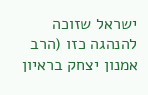ישראל שזוכה להנהגה כזו (הרב אמנון יצחק בראיון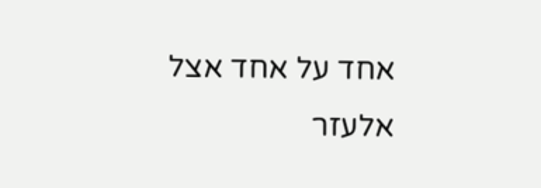אחד על אחד אצל אלעזר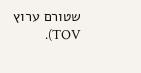שטורם ערוץ TOV).